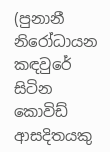(පුනානී නිරෝධායන කඳවුරේ සිටින කොවිඩ් ආසදිතයකු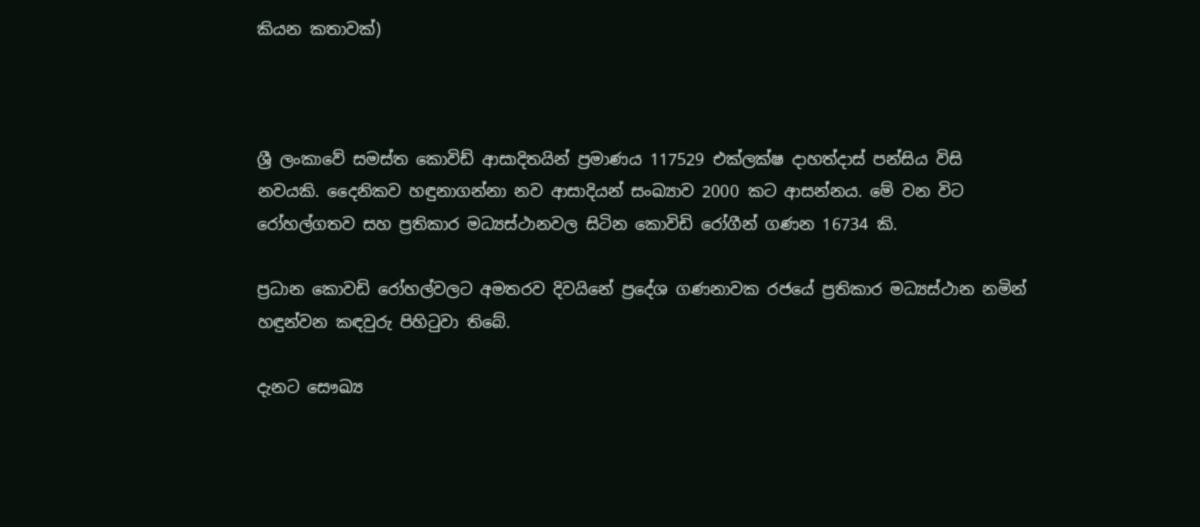කියන කතාවක්)



ශ්‍රී ලංකාවේ සමස්ත කොවිඩ් ආසාදිතයින් ප්‍රමාණය 117529 එක්ලක්ෂ දාහත්දාස් පන්සිය විසි නවයකි. දෛනිකව හඳුනාගන්නා නව ආසාදියන් සංඛ්‍යාව 2000 කට ආසන්නය. මේ වන විට රෝහල්ගතව සහ ප්‍රතිකාර මධ්‍යස්ථානවල සිටින කොවිඩි රෝගීන් ගණන 16734 කි.

ප්‍රධාන කොවඩි රෝහල්වලට අමතරව දිවයිනේ ප්‍රදේශ ගණනාවක රජයේ ප්‍රතිකාර මධ්‍යස්ථාන නමින් හඳුන්වන කඳවුරු පිහිටුවා තිබේ.

දැනට සෞඛ්‍ය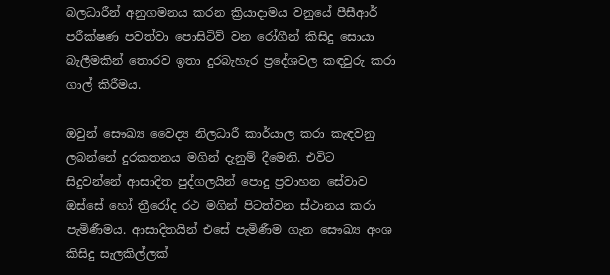බලධාරීන් අනුගමනය කරන ක්‍රියාදාමය වනුයේ පීසීආර් පරීක්ෂණ පවත්වා පොසිටිව් වන රෝගීන් කිසිදු සොයා බැලීමකින් තොරව ඉතා දුරබැහැර ප්‍රදේශවල කඳවුරු කරා ගාල් කිරීමය.

ඔවුන් සෞඛ්‍ය වෛද්‍ය නිලධාරී කාර්යාල කරා කැඳවනු ලබන්නේ දුරකතනය මගින් දැනුම් දීමෙනි. එවිට සිදුවන්නේ ආසාදිත පුද්ගලයින් පොදු ප්‍රවාහන සේවාව ඔස්සේ හෝ ත්‍රීරෝද රථ මගින් පිටත්වන ස්ථානය කරා පැමිණීමය. ආසාදිතයින් එසේ පැමිණීම ගැන සෞඛ්‍ය අංශ කිසිදු සැලකිල්ලක්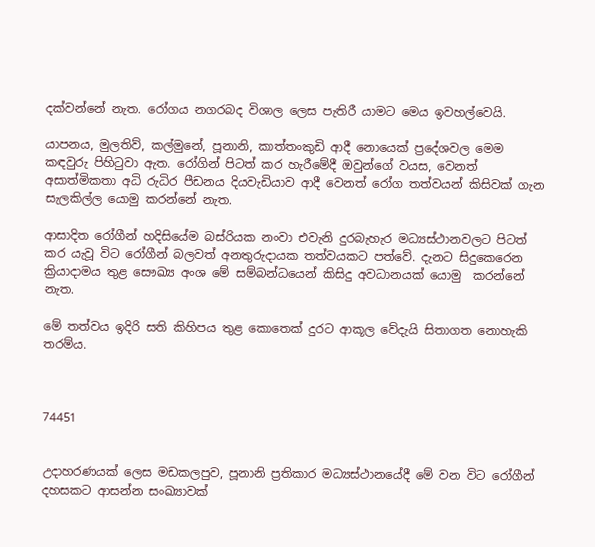දක්වන්නේ නැත. රෝගය නගරබද විශාල ලෙස පැතිරී යාමට මෙය ඉවහල්වෙයි.

යාපනය, මුලතිව්, කල්මුනේ, පූනානි, කාත්තංකුඩි ආදී නොයෙක් ප්‍රදේශවල මෙම කඳවුරු පිහිටුවා ඇත. රෝගින් පිටත් කර හැරීමේදී ඔවුන්ගේ වයස, වෙනත් අසාත්මිකතා අධි රුධිර පීඩනය දියවැඩියාව ආදී වෙනත් රෝග තත්වයන් කිසිවක් ගැන සැලකිල්ල යොමු කරන්නේ නැත.

ආසාදිත රෝගීන් හදිසියේම බස්රියක නංවා එවැනි දුරබැහැර මධ්‍යස්ථානවලට පිටත් කර යැවූ විට රෝගීන් බලවත් අනතුරුදායක තත්වයකට පත්වේ. දැනට සිදුකෙරෙන ක්‍රියාදාමය තුළ සෞඛ්‍ය අංශ මේ සම්බන්ධයෙන් කිසිදු අවධානයක් යොමු  කරන්නේ නැත.

මේ තත්වය ඉදිරි සති කිහිපය තුළ කොතෙක් දුරට ආකූල වේදැයි සිතාගත නොහැකි තරම්ය.



74451


උදාහරණයක් ලෙස මඩකලපුව, පූනානි ප්‍රතිකාර මධ්‍යස්ථානයේදී මේ වන විට රෝගීන් දහසකට ආසන්න සංඛ්‍යාවක්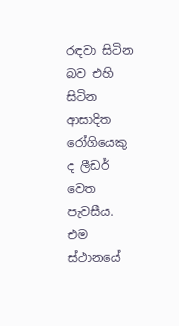රඳවා සිටින බව එහි සිටින ආසාදිත රෝගියෙකු ද ලීඩර් වෙත පැවසීය.  එම ස්ථානයේ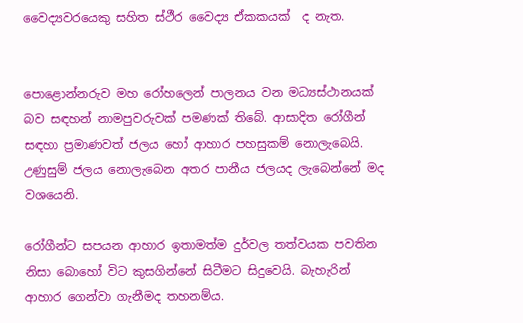වෛද්‍යවරයෙකු සහිත ස්ථීර වෛද්‍ය ඒකකයක්  ද නැත.


පොළොන්නරුව මහ රෝහලෙන් පාලනය වන මධ්‍යස්ථානයක් බව සඳහන් නාමපුවරුවක් පමණක් තිබේ. ආසාදිත රෝගීන් සඳහා ප්‍රමාණවත් ජලය හෝ ආහාර පහසුකම් නොලැබෙයි. උණුසුම් ජලය නොලැබෙන අතර පානීය ජලයද ලැබෙන්නේ මද වශයෙනි.

රෝගීන්ට සපයන ආහාර ඉතාමත්ම දුර්වල තත්වයක පවතින නිසා බොහෝ විට කුසගින්නේ සිටීමට සිදුවෙයි. බැහැරින් ආහාර ගෙන්වා ගැනීමද තහනම්ය.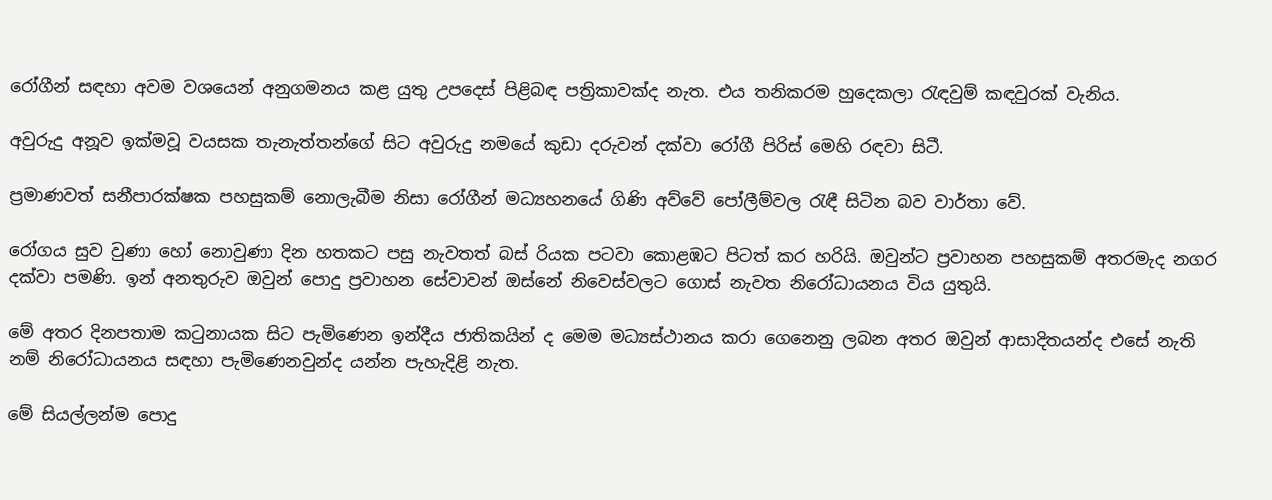රෝගීන් සඳහා අවම වශයෙන් අනුගමනය කළ යුතු උපදෙස් පිළිබඳ පත්‍රිකාවක්ද නැත. එය තනිකරම හුදෙකලා රැඳවුම් කඳවුරක් වැනිය.

අවුරුදු අනූව ඉක්මවූ වයසක තැනැත්තන්ගේ සිට අවුරුදු නමයේ කුඩා දරුවන් දක්වා රෝගී පිරිස් මෙහි රඳවා සිටී.

ප්‍රමාණවත් සනීපාරක්ෂක පහසුකම් නොලැබීම නිසා රෝගීන් මධ්‍යහනයේ ගිණි අව්වේ පෝලීම්වල රැඳී සිටින බව වාර්තා වේ.

රෝගය සුව වුණා හෝ නොවුණා දින හතකට පසු නැවතත් බස් රියක පටවා කොළඹට පිටත් කර හරියි. ඔවුන්ට ප්‍රවාහන පහසුකම් අතරමැද නගර දක්වා පමණි. ඉන් අනතුරුව ඔවුන් පොදු ප්‍රවාහන සේවාවන් ඔස්නේ නිවෙස්වලට ගොස් නැවත නිරෝධායනය විය යුතුයි.

මේ අතර දිනපතාම කටුනායක සිට පැමිණෙන ඉන්දීය ජාතිකයින් ද මෙම මධ්‍යස්ථානය කරා ගෙනෙනු ලබන අතර ඔවුන් ආසාදිතයන්ද එසේ නැති නම් නිරෝධායනය සඳහා පැමිණෙනවුන්ද යන්න පැහැදිළි නැත.

මේ සියල්ලන්ම පොදු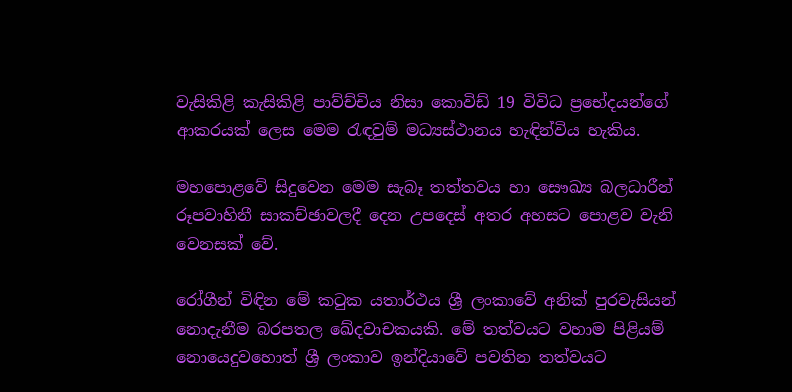වැසිකිළි කැසිකිළි පාව්ච්චිය නිසා කොවිඩ් 19 විවිධ ප්‍රභේදයන්ගේ ආකරයක් ලෙස මෙම රැඳවුම් මධ්‍යස්ථානය හැඳින්විය හැකිය.

මහපොළවේ සිදුවෙන මෙම සැබෑ තත්තවය හා සෞඛ්‍ය බලධාරීන් රූපවාහිනී සාකච්ඡාවලදී දෙන උපදෙස් අතර අහසට පොළව වැනි වෙනසක් වේ.

රෝගීන් විඳින මේ කටුක යතාර්ථය ශ්‍රී ලංකාවේ අනික් පුරවැසියන් නොදැනීම බරපතල ඛේදවාචකයකි. මේ තත්වයට වහාම පිළියම් නොයෙදුවහොත් ශ්‍රී ලංකාව ඉන්දියාවේ පවතින තත්වයට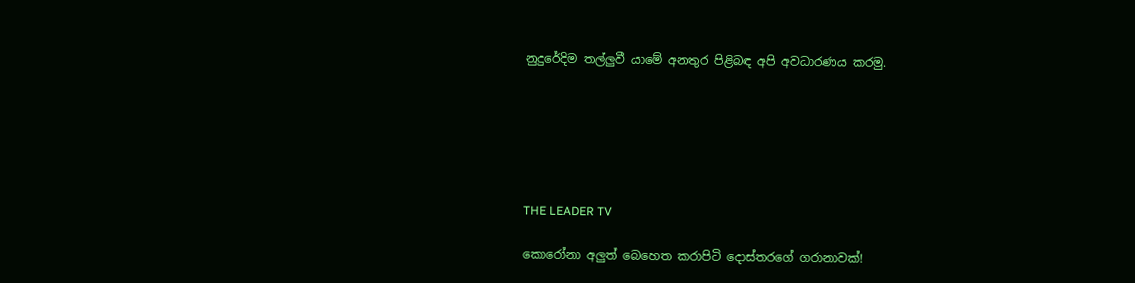නුදුරේදිම තල්ලුවී යාමේ අනතුර පිළිබඳ අපි අවධාරණය කරමු.






THE LEADER TV

කොරෝනා අලුත් බෙහෙත කරාපිටි දොස්තරගේ ගරානාවක්!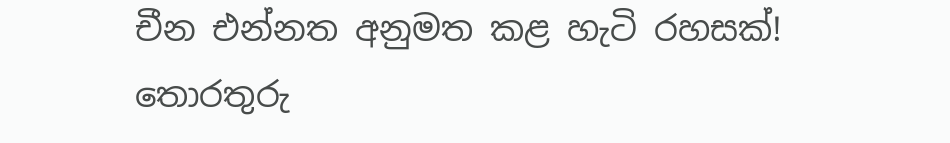චීන එන්නත අනුමත කළ හැටි රහසක්! තොරතුරු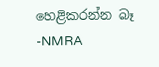හෙළිකරන්න බෑ -NMRA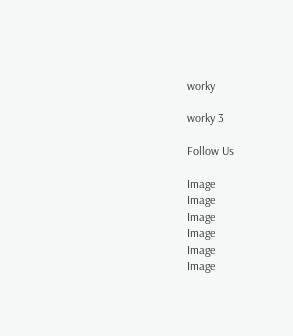worky

worky 3

Follow Us

Image
Image
Image
Image
Image
Image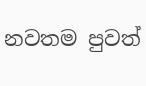නවතම පුවත්